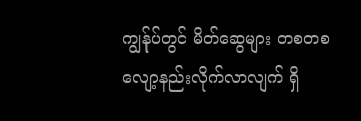ကျွန်ုပ်တွင် မိတ်ဆွေများ တစတစ လျော့နည်းလိုက်လာလျက် ရှိ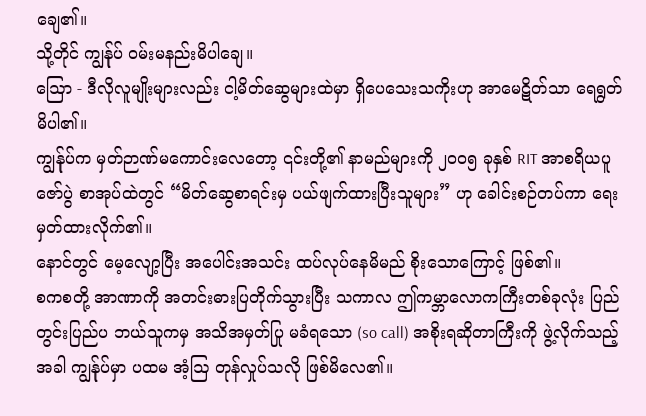ချေ၏။
သို့တိုင် ကျွန်ုပ် ဝမ်းမနည်းမိပါချေ။
ဩော - ဒီလိုလူမျိုးများလည်း ငါ့မိတ်ဆွေများထဲမှာ ရှိပေသေးသကိုးဟု အာမေဋိတ်သာ ရေရွတ်မိပါ၏။
ကျွန်ုပ်က မှတ်ဉာဏ်မကောင်းလေတော့ ၎င်းတို့၏ နာမည်များကို ၂၀၀၅ ခုနှစ် RIT အာစရိယပူဇော်ပွဲ စာအုပ်ထဲတွင် “မိတ်ဆွေစာရင်းမှ ပယ်ဖျက်ထားပြီးသူများ” ဟု ခေါင်းစဉ်တပ်ကာ ရေးမှတ်ထားလိုက်၏။
နောင်တွင် မေ့လျော့ပြီး အပေါင်းအသင်း ထပ်လုပ်နေမိမည် စိုးသောကြောင့် ဖြစ်၏။
စကစတို့ အာဏာကို အတင်းဓားပြတိုက်သွားပြီး သကာလ ဤကမ္ဘာလောကကြီးတစ်ခုလုံး ပြည်တွင်းပြည်ပ ဘယ်သူကမှ အသိအမှတ်ပြု မခံရသော (so call) အစိုးရဆိုတာကြီးကို ဖွဲ့လိုက်သည့်အခါ ကျွန်ုပ်မှာ ပထမ အံ့ဩ တုန်လှုပ်သလို ဖြစ်မိလေ၏။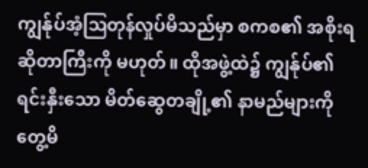ကျွန်ုပ်အံ့ဩတုန်လှုပ်မိသည်မှာ စကစ၏ အစိုးရဆိုတာကြီးကို မဟုတ်။ ထိုအဖွဲ့ထဲ၌ ကျွန်ုပ်၏ ရင်းနှီးသော မိတ်ဆွေတချို့၏ နာမည်များကို တွေ့မိ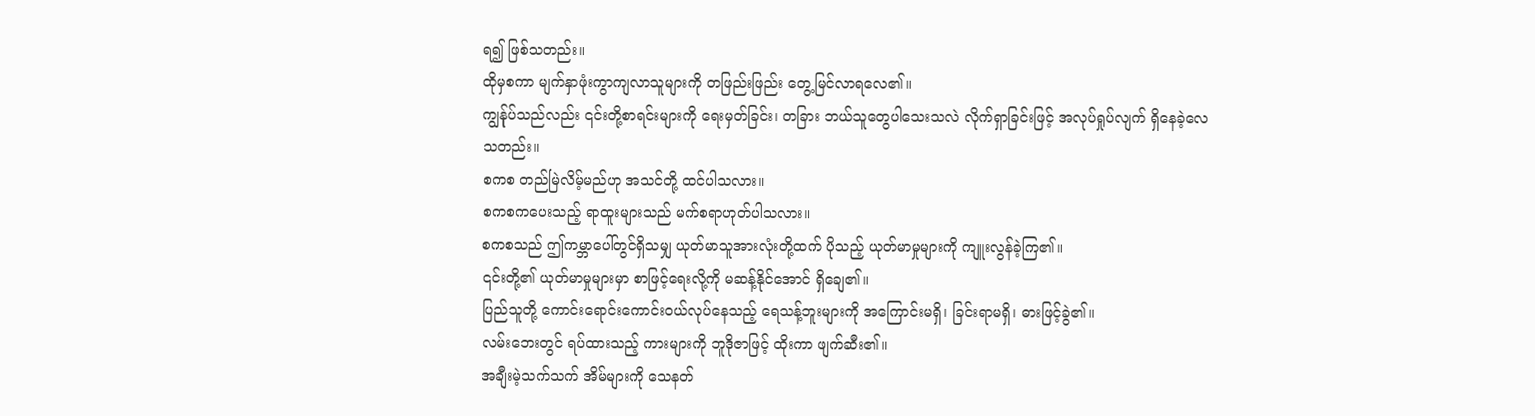ရ၍ ဖြစ်သတည်း။
ထိုမှစကာ မျက်နှာဖုံးကွာကျလာသူများကို တဖြည်းဖြည်း တွေ့မြင်လာရလေ၏။
ကျွန်ုပ်သည်လည်း ၎င်းတို့စာရင်းများကို ရေးမှတ်ခြင်း၊ တခြား ဘယ်သူတွေပါသေးသလဲ လိုက်ရှာခြင်းဖြင့် အလုပ်ရှုပ်လျက် ရှိနေခဲ့လေသတည်း။
စကစ တည်မြဲလိမ့်မည်ဟု အသင်တို့ ထင်ပါသလား။
စကစကပေးသည့် ရာထူးများသည် မက်စရာဟုတ်ပါသလား။
စကစသည် ဤကမ္ဘာပေါ်တွင်ရှိသမျှ ယုတ်မာသူအားလုံးတို့ထက် ပိုသည့် ယုတ်မာမှုများကို ကျူးလွန်ခဲ့ကြ၏။
၎င်းတို့၏ ယုတ်မာမှုများမှာ စာဖြင့်ရေးလို့ကို မဆန့်နိုင်အောင် ရှိချေ၏။
ပြည်သူတို့ ကောင်းရောင်းကောင်းဝယ်လုပ်နေသည့် ရေသန့်ဘူးများကို အကြောင်းမရှိ၊ ခြင်းရာမရှိ၊ ဓားဖြင့်ခွဲ၏။
လမ်းဘေးတွင် ရပ်ထားသည့် ကားများကို ဘူဒိုဇာဖြင့် ထိုးကာ ဖျက်ဆီး၏။
အချီးမဲ့သက်သက် အိမ်များကို သေနတ်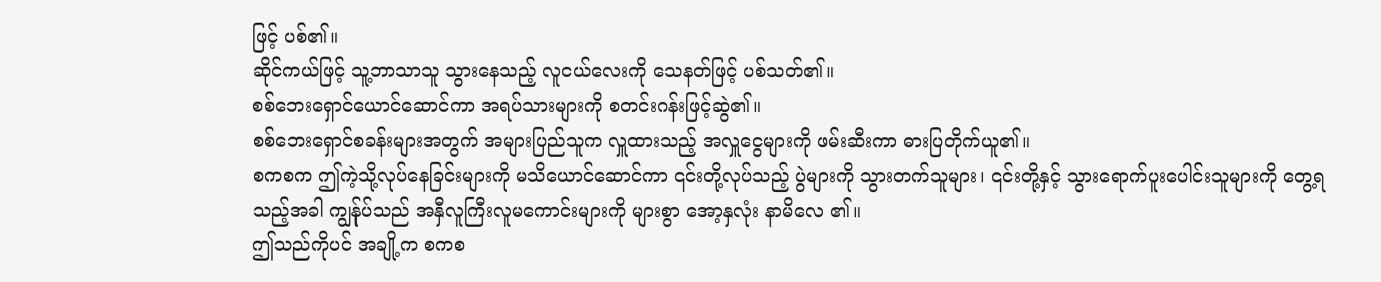ဖြင့် ပစ်၏။
ဆိုင်ကယ်ဖြင့် သူ့ဘာသာသူ သွားနေသည့် လူငယ်လေးကို သေနတ်ဖြင့် ပစ်သတ်၏။
စစ်ဘေးရှောင်ယောင်ဆောင်ကာ အရပ်သားများကို စတင်းဂန်းဖြင့်ဆွဲ၏။
စစ်ဘေးရှောင်စခန်းများအတွက် အများပြည်သူက လှူထားသည့် အလှူငွေများကို ဖမ်းဆီးကာ ဓားပြတိုက်ယူ၏။
စကစက ဤကဲ့သို့လုပ်နေခြင်းများကို မသိယောင်ဆောင်ကာ ၎င်းတို့လုပ်သည့် ပွဲများကို သွားတက်သူများ၊ ၎င်းတို့နှင့် သွားရောက်ပူးပေါင်းသူများကို တွေ့ရသည့်အခါ ကျွန်ုပ်သည် အနှီလူကြီးလူမကောင်းများကို များစွာ အော့နှလုံး နာမိလေ ၏။
ဤသည်ကိုပင် အချို့က စကစ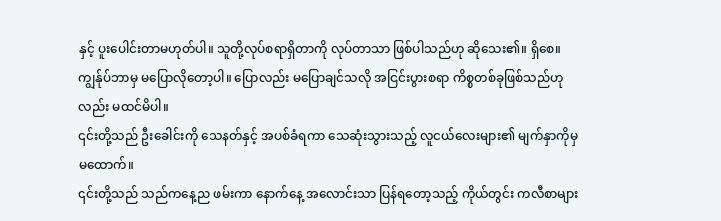နှင့် ပူးပေါင်းတာမဟုတ်ပါ။ သူတို့လုပ်စရာရှိတာကို လုပ်တာသာ ဖြစ်ပါသည်ဟု ဆိုသေး၏။ ရှိစေ။
ကျွန်ုပ်ဘာမှ မပြောလိုတော့ပါ။ ပြောလည်း မပြောချင်သလို အငြင်းပွားစရာ ကိစ္စတစ်ခုဖြစ်သည်ဟုလည်း မထင်မိပါ။
၎င်းတို့သည် ဦးခေါင်းကို သေနတ်နှင့် အပစ်ခံရကာ သေဆုံးသွားသည့် လူငယ်လေးများ၏ မျက်နှာကိုမှ မထောက်။
၎င်းတို့သည် သည်ကနေ့ည ဖမ်းကာ နောက်နေ့ အလောင်းသာ ပြန်ရတော့သည့် ကိုယ်တွင်း ကလီစာများ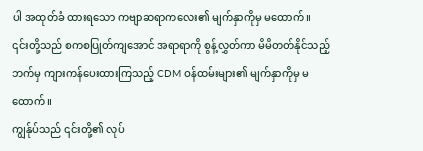ပါ အထုတ်ခံ ထားရသော ကဗျာဆရာကလေး၏ မျက်နှာကိုမှ မထောက်။
၎င်းတို့သည် စကစပြုတ်ကျအောင် အရာရာကို စွန့်လွှတ်ကာ မိမိတတ်နိုင်သည့်ဘက်မှ ကျားကန်ပေးထားကြသည့် CDM ဝန်ထမ်းများ၏ မျက်နှာကိုမှ မထောက်။
ကျွန်ုပ်သည် ၎င်းတို့၏ လုပ်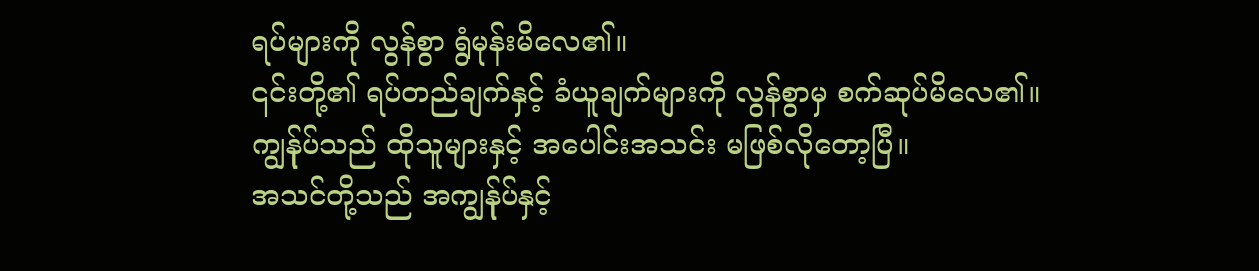ရပ်များကို လွန်စွာ ရွံမုန်းမိလေ၏။
၎င်းတို့၏ ရပ်တည်ချက်နှင့် ခံယူချက်များကို လွန်စွာမှ စက်ဆုပ်မိလေ၏။
ကျွန်ုပ်သည် ထိုသူများနှင့် အပေါင်းအသင်း မဖြစ်လိုတော့ပြီ။
အသင်တို့သည် အကျွန်ုပ်နှင့်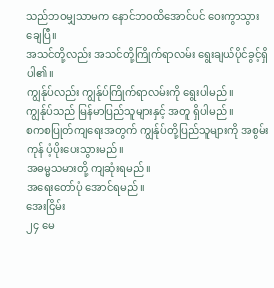သည်ဘဝမျှသာမက နောင်ဘဝထိအောင်ပင် ဝေးကွာသွားချေပြီ။
အသင်တို့လည်း အသင်တို့ကြိုက်ရာလမ်း ရွေးချယ်ပိုင်ခွင့်ရှိပါ၏။
ကျွန်ုပ်လည်း ကျွန်ုပ်ကြိုက်ရာလမ်းကို ရွေးပါမည်။
ကျွန်ုပ်သည် မြန်မာပြည်သူများနှင့် အတူ ရှိပါမည်။
စကစပြုတ်ကျရေးအတွက် ကျွန်ုပ်တို့ပြည်သူများကို အစွမ်းကုန် ပံ့ပိုးပေးသွားမည်။
အဓမ္မသမားတို့ ကျဆုံးရမည်။
အရေးတော်ပုံ အောင်ရမည်။
အေးငြိမ်း
၂၄ မေ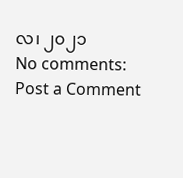လ၊ ၂၀၂၁
No comments:
Post a Comment